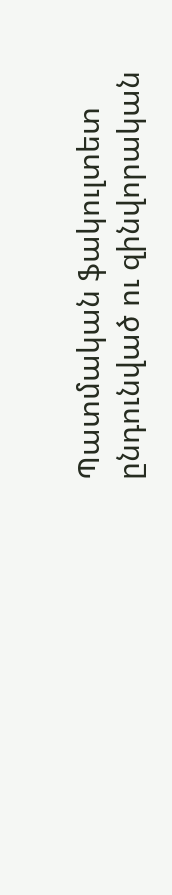Պատմական ֆակուլտետ ընդունված ու զինվորական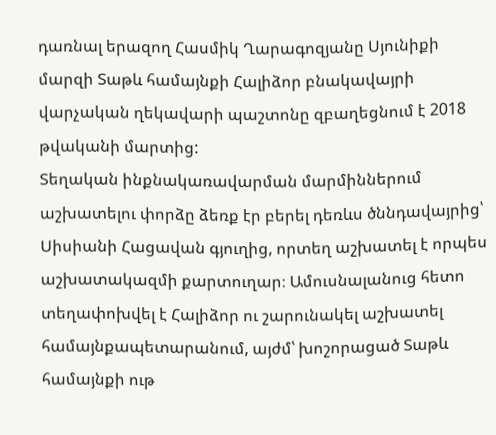դառնալ երազող Հասմիկ Ղարագոզյանը Սյունիքի մարզի Տաթև համայնքի Հալիձոր բնակավայրի վարչական ղեկավարի պաշտոնը զբաղեցնում է 2018 թվականի մարտից:
Տեղական ինքնակառավարման մարմիններում աշխատելու փորձը ձեռք էր բերել դեռևս ծննդավայրից՝ Սիսիանի Հացավան գյուղից, որտեղ աշխատել է որպես աշխատակազմի քարտուղար։ Ամուսնալանուց հետո տեղափոխվել է Հալիձոր ու շարունակել աշխատել համայնքապետարանում, այժմ՝ խոշորացած Տաթև համայնքի ութ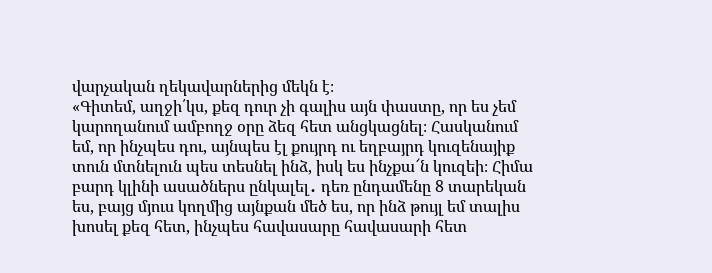վարչական ղեկավարներից մեկն է։
«Գիտեմ, աղջի՛կս, քեզ դուր չի գալիս այն փաստը, որ ես չեմ կարողանում ամբողջ օրը ձեզ հետ անցկացնել։ Հասկանում եմ, որ ինչպես դու, այնպես էլ քույրդ ու եղբայրդ կուզենայիք տուն մտնելուն պես տեսնել ինձ, իսկ ես ինչքա՜ն կուզեի։ Հիմա բարդ կլինի ասածներս ընկալել․ դեռ ընդամենը 8 տարեկան ես, բայց մյուս կողմից այնքան մեծ ես, որ ինձ թույլ եմ տալիս խոսել քեզ հետ, ինչպես հավասարը հավասարի հետ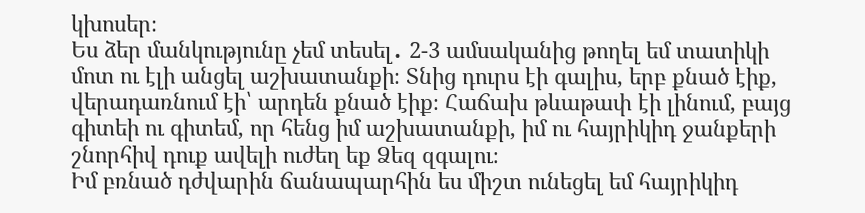կխոսեր։
Ես ձեր մանկությունը չեմ տեսել․ 2-3 ամսականից թողել եմ տատիկի մոտ ու էլի անցել աշխատանքի։ Տնից դուրս էի գալիս, երբ քնած էիք, վերադառնում էի՝ արդեն քնած էիք։ Հաճախ թևաթափ էի լինում, բայց գիտեի ու գիտեմ, որ հենց իմ աշխատանքի, իմ ու հայրիկիդ ջանքերի շնորհիվ դուք ավելի ուժեղ եք Ձեզ զգալու։
Իմ բռնած դժվարին ճանապարհին ես միշտ ունեցել եմ հայրիկիդ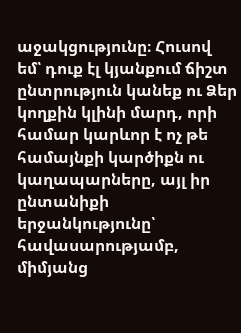աջակցությունը։ Հուսով եմ՝ դուք էլ կյանքում ճիշտ ընտրություն կանեք ու Ձեր կողքին կլինի մարդ, որի համար կարևոր է ոչ թե համայնքի կարծիքն ու կաղապարները, այլ իր ընտանիքի երջանկությունը՝ հավասարությամբ, միմյանց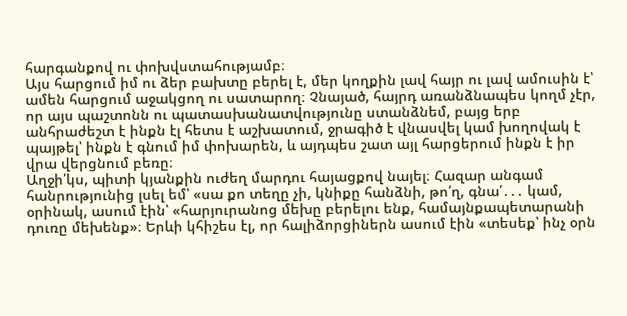հարգանքով ու փոխվստահությամբ։
Այս հարցում իմ ու ձեր բախտը բերել է, մեր կողքին լավ հայր ու լավ ամուսին է՝ ամեն հարցում աջակցող ու սատարող։ Չնայած, հայրդ առանձնապես կողմ չէր, որ այս պաշտոնն ու պատասխանատվությունը ստանձնեմ, բայց երբ անհրաժեշտ է ինքն էլ հետս է աշխատում, ջրագիծ է վնասվել կամ խողովակ է պայթել՝ ինքն է գնում իմ փոխարեն, և այդպես շատ այլ հարցերում ինքն է իր վրա վերցնում բեռը։
Աղջի՛կս, պիտի կյանքին ուժեղ մարդու հայացքով նայել։ Հազար անգամ հանրությունից լսել եմ՝ «սա քո տեղը չի, կնիքը հանձնի, թո՛ղ, գնա՛․․․ կամ, օրինակ, ասում էին՝ «հարյուրանոց մեխը բերելու ենք, համայնքապետարանի դուռը մեխենք»։ Երևի կհիշես էլ, որ հալիձորցիներն ասում էին «տեսեք՝ ինչ օրն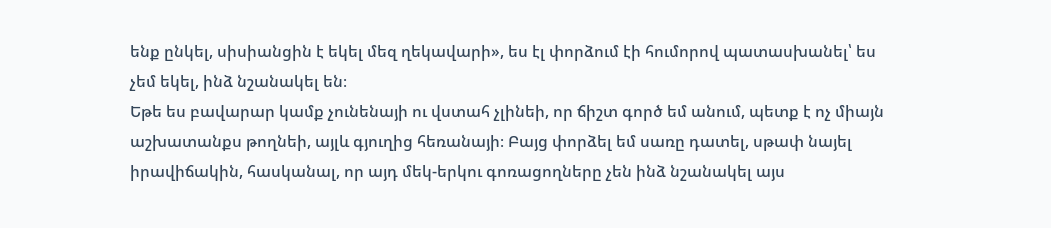ենք ընկել, սիսիանցին է եկել մեզ ղեկավարի», ես էլ փորձում էի հումորով պատասխանել՝ ես չեմ եկել, ինձ նշանակել են։
Եթե ես բավարար կամք չունենայի ու վստահ չլինեի, որ ճիշտ գործ եմ անում, պետք է ոչ միայն աշխատանքս թողնեի, այլև գյուղից հեռանայի։ Բայց փորձել եմ սառը դատել, սթափ նայել իրավիճակին, հասկանալ, որ այդ մեկ-երկու գոռացողները չեն ինձ նշանակել այս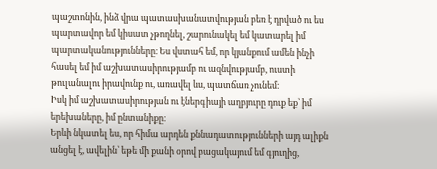պաշտոնին, ինձ վրա պատասխանատվության բեռ է դրված ու ես պարտավոր եմ կիսատ չթողնել, շարունակել եմ կատարել իմ պարտականությունները։ Ես վստահ եմ, որ կյանքում ամեն ինչի հասել եմ իմ աշխատասիրությամբ ու ազնվությամբ, ուստի թուլանալու իրավունք ու, առավել ևս, պատճառ չունեմ։
Իսկ իմ աշխատասիրության ու էներգիայի աղբյուրը դուք եք՝ իմ երեխաները, իմ ընտանիքը։
Երևի նկատել ես, որ հիմա արդեն քննադատությունների այդ ալիքն անցել է, ավելին՝ եթե մի քանի օրով բացակայում եմ գյուղից,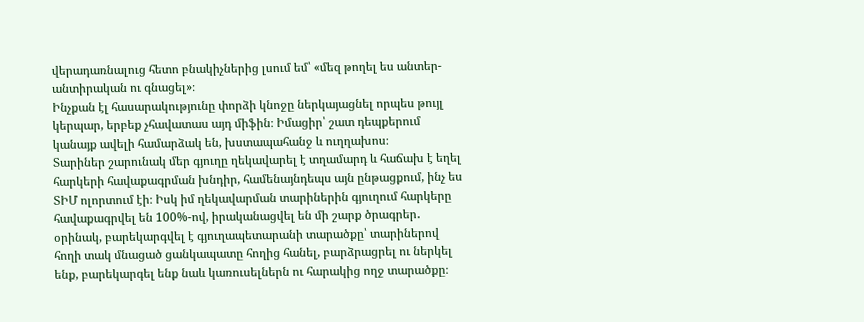վերադառնալուց հետո բնակիչներից լսում եմ՝ «մեզ թողել ես անտեր-անտիրական ու գնացել»։
Ինչքան էլ հասարակությունը փորձի կնոջը ներկայացնել որպես թույլ կերպար, երբեք չհավատաս այդ միֆին։ Իմացիր՝ շատ դեպքերում կանայք ավելի համարձակ են, խստապահանջ և ուղղախոս։
Տարիներ շարունակ մեր գյուղը ղեկավարել է տղամարդ և հաճախ է եղել հարկերի հավաքագրման խնդիր, համենայնդեպս այն ընթացքում, ինչ ես ՏԻՄ ոլորտում էի։ Իսկ իմ ղեկավարման տարիներին գյուղում հարկերը հավաքագրվել են 100%-ով, իրականացվել են մի շարք ծրագրեր․ օրինակ, բարեկարգվել է գյուղապետարանի տարածքը՝ տարիներով հողի տակ մնացած ցանկապատը հողից հանել, բարձրացրել ու ներկել ենք, բարեկարգել ենք նաև կառուսելներն ու հարակից ողջ տարածքը։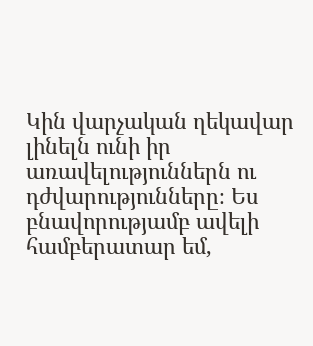Կին վարչական ղեկավար լինելն ունի իր առավելություններն ու դժվարությունները։ Ես բնավորությամբ ավելի համբերատար եմ,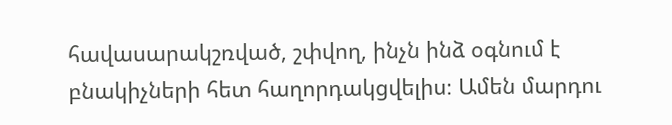հավասարակշռված, շփվող, ինչն ինձ օգնում է բնակիչների հետ հաղորդակցվելիս։ Ամեն մարդու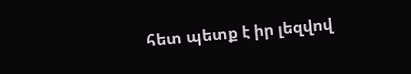հետ պետք է իր լեզվով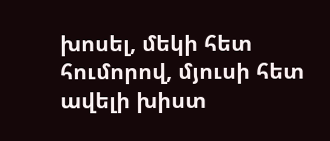խոսել, մեկի հետ հումորով, մյուսի հետ ավելի խիստ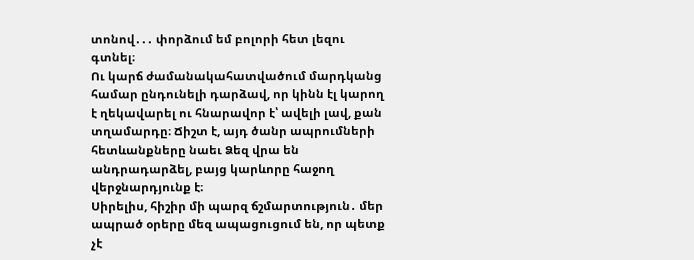տոնով․․․ փորձում եմ բոլորի հետ լեզու գտնել։
Ու կարճ ժամանակահատվածում մարդկանց համար ընդունելի դարձավ, որ կինն էլ կարող է ղեկավարել ու հնարավոր է՝ ավելի լավ, քան տղամարդը։ Ճիշտ է, այդ ծանր ապրումների հետևանքները նաեւ Ձեզ վրա են անդրադարձել, բայց կարևորը հաջող վերջնարդյունք է։
Սիրելիս, հիշիր մի պարզ ճշմարտություն․ մեր ապրած օրերը մեզ ապացուցում են, որ պետք չէ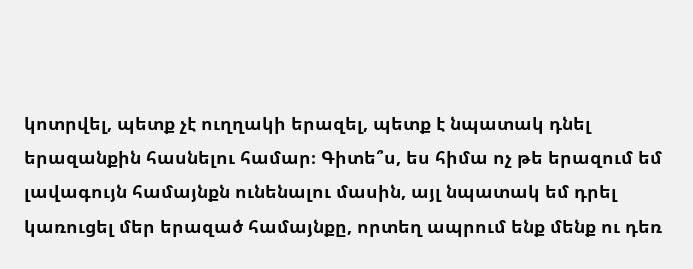կոտրվել, պետք չէ ուղղակի երազել, պետք է նպատակ դնել երազանքին հասնելու համար։ Գիտե՞ս, ես հիմա ոչ թե երազում եմ լավագույն համայնքն ունենալու մասին, այլ նպատակ եմ դրել կառուցել մեր երազած համայնքը, որտեղ ապրում ենք մենք ու դեռ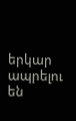երկար ապրելու են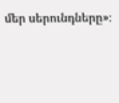մեր սերունդները»։